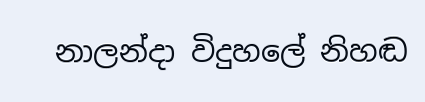නාලන්දා විදුහලේ නිහඬ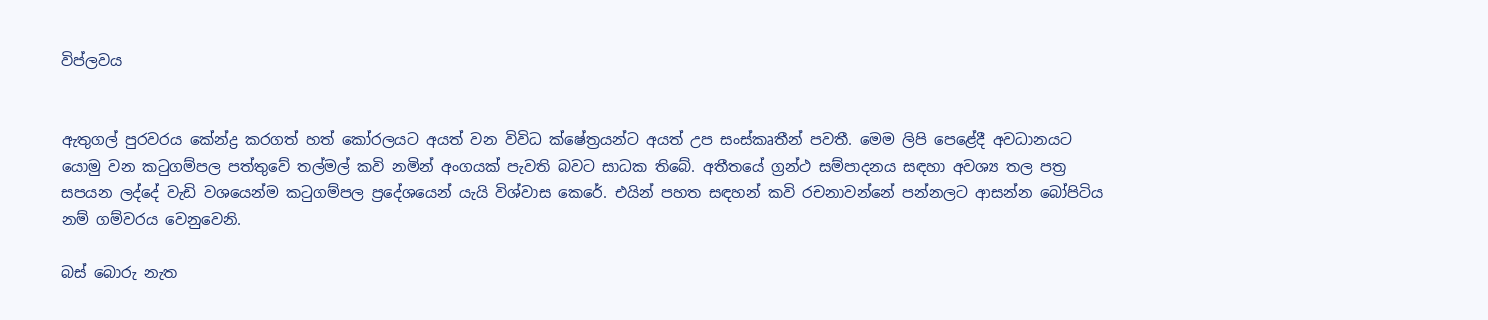විප්ලවය


ඇතුගල් පුරවරය කේන්ද්‍ර කරගත් හත් කෝරලයට අයත් වන විවිධ ක්ෂේත්‍රයන්ට අයත් උප සංස්කෘතීන් පවතී. මෙම ලිපි පෙළේදී අවධානයට යොමු වන කටුගම්පල පත්තුවේ තල්මල් කවි නමින් අංගයක් පැවති බවට සාධක තිබේ. අතීතයේ ග්‍රන්ථ සම්පාදනය සඳහා අවශ්‍ය තල පත්‍ර සපයන ලද්දේ වැඩි වශයෙන්ම කටුගම්පල ප්‍රදේශයෙන් යැයි විශ්වාස කෙරේ. එයින් පහත සඳහන් කවි රචනාවන්නේ පන්නලට ආසන්න බෝපිටිය නම් ගම්වරය වෙනුවෙනි.

බස් බොරු නැත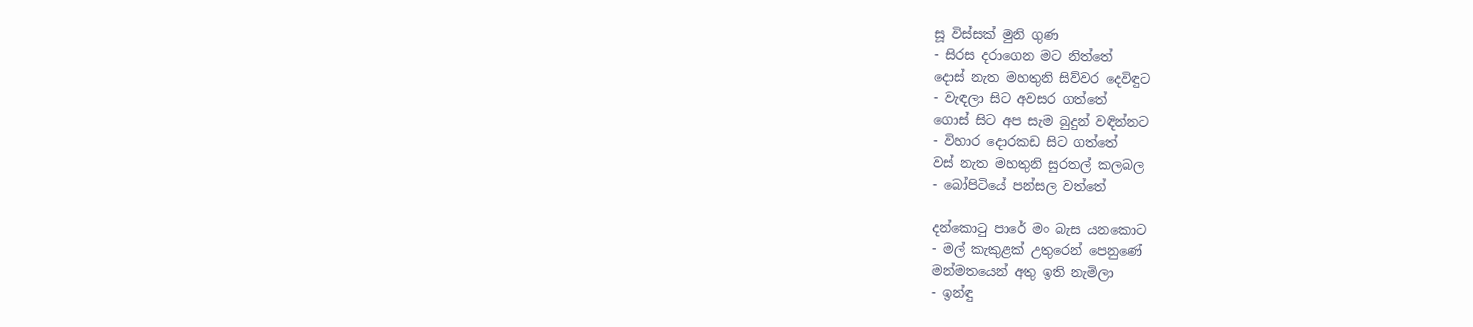සූ විස්සක් මුනි ගුණ
- සිරස දරාගෙන මට නිත්තේ
දොස් නැත මහතුනි සිව්වර දෙවිඳුට
- වැඳලා සිට අවසර ගත්තේ
ගොස් සිට අප සැම බුදුන් වඳින්නට
- විහාර දොරකඩ සිට ගත්තේ
වස් නැත මහතුනි සුරතල් කලබල
- බෝපිටියේ පන්සල වත්තේ

දන්කොටු පාරේ මං බැස යනකොට
- මල් කැකුළක් උතුරෙන් පෙනුණේ
මන්මතයෙන් අතු ඉති නැමිලා
- ඉන්ඳු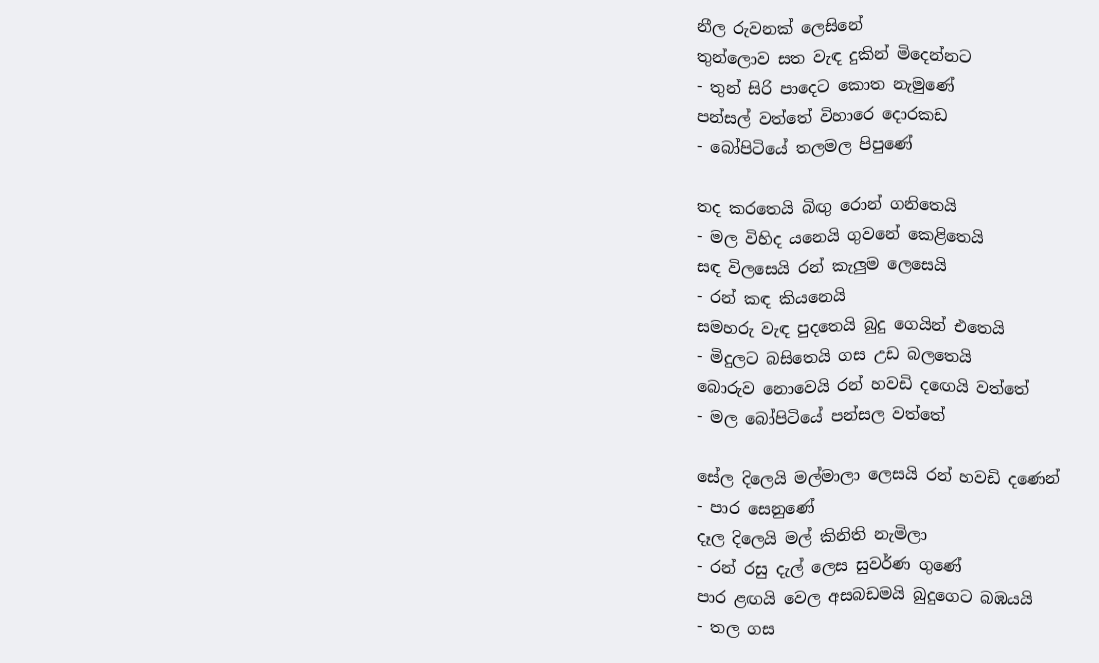නීල රුවනක් ලෙසිනේ
තුන්ලොව සත වැඳ දුකින් මිදෙන්නට
- තුන් සිරි පාදෙට කොත නැමුණේ
පන්සල් වත්තේ විහාරෙ දොරකඩ
- බෝපිටියේ තලමල පිපුණේ

තද කරතෙයි බිඟු රොන් ගනිතෙයි
- මල විහිද යනෙයි ගුවනේ කෙළිතෙයි
සඳ විලසෙයි රන් කැලුම ලෙසෙයි
- රන් කඳ කියනෙයි
සමහරු වැඳ පුදතෙයි බුදු ගෙයින් එතෙයි
- මිදුලට බසිතෙයි ගස උඩ බලතෙයි
බොරුව නොවෙයි රන් හවඩි දඟෙයි වත්තේ
- මල බෝපිටියේ පන්සල වත්තේ

සේල දිලෙයි මල්මාලා ලෙසයි රන් හවඩි දණෙන්
- පාර සෙනුණේ
දෑල දිලෙයි මල් කිනිති නැමිලා
- රන් රසු දැල් ලෙස සුවර්ණ ගුණේ
පාර ළඟයි වෙල අසබඩමයි බුදුගෙට බඹයයි
- තල ගස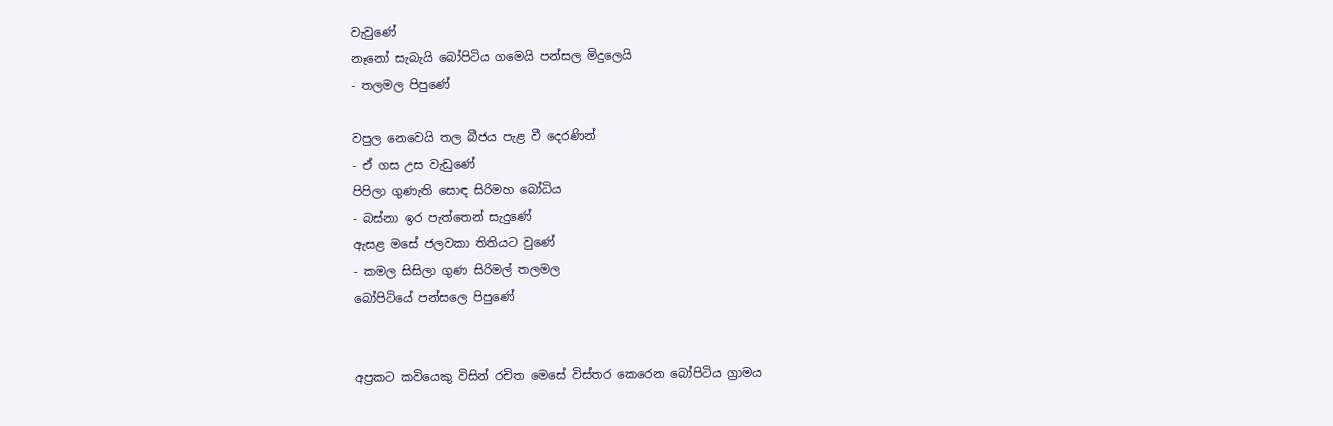වැවුණේ
නෑනෝ සැබැයි බෝපිටිය ගමෙයි පන්සල මිදුලෙයි
- තලමල පිපුණේ

වපුල නෙවෙයි තල බීජය පැළ වී දෙරණින්
- ඒ ගස උස වැඩුණේ
පිපිලා ගුණැති සොඳ සිරිමහ බෝධිය
- බස්නා ඉර පැත්තෙන් සැදුණේ
ඇසළ මසේ ජලවකා තිතියට වුණේ
- කමල සිසිලා ගුණ සිරිමල් තලමල
බෝපිටියේ පන්සලෙ පිපුණේ


අප්‍රකට කවියෙකු විසින් රචිත මෙසේ විස්තර කෙරෙන බෝපිටිය ග්‍රාමය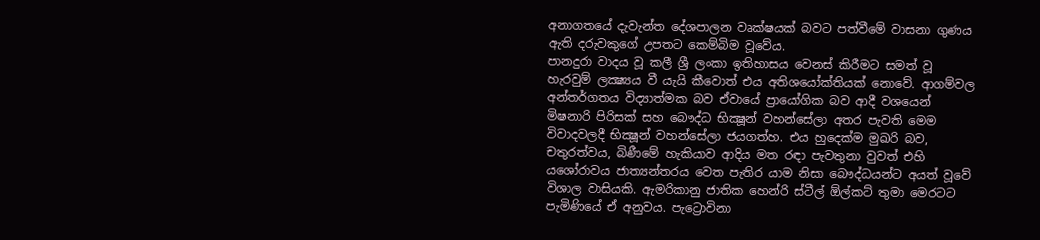අනාගතයේ දැවැන්ත දේශපාලන වෘක්ෂයක් බවට පත්වීමේ වාසනා ගුණය ඇති දරුවකුගේ උපතට කෙම්බිම වූවේය.
පානදුරා වාදය වූ කලී ශ්‍රී ලංකා ඉතිහාසය වෙනස් කිරීමට සමත් වූ හැරවුම් ලක්‍ෂ්‍යය වී යැයි කීවොත් එය අතිශයෝක්තියක් නොවේ. ආගම්වල අන්තර්ගතය විද්‍යාත්මක බව ඒවායේ ප්‍රායෝගික බව ආදී වශයෙන් මිෂනාරි පිරිසක් සහ බෞද්ධ භික්‍ෂූන් වහන්සේලා අතර පැවති මෙම විවාදවලදී භික්‍ෂූන් වහන්සේලා ජයගත්හ. එය හුදෙක්ම මුඛරි බව, චතුරත්වය, බිණීමේ හැකියාව ආදිය මත රඳා පැවතුනා වුවත් එහි යශෝරාවය ජාත්‍යන්තරය වෙත පැතිර යාම නිසා බෞද්ධයන්ට අයත් වූවේ විශාල වාසියකි. ඇමරිකානු ජාතික හෙන්රි ස්ටීල් ඕල්කට් තුමා මෙරටට පැමිණියේ ඒ අනුවය. පැට්‍රොවිනා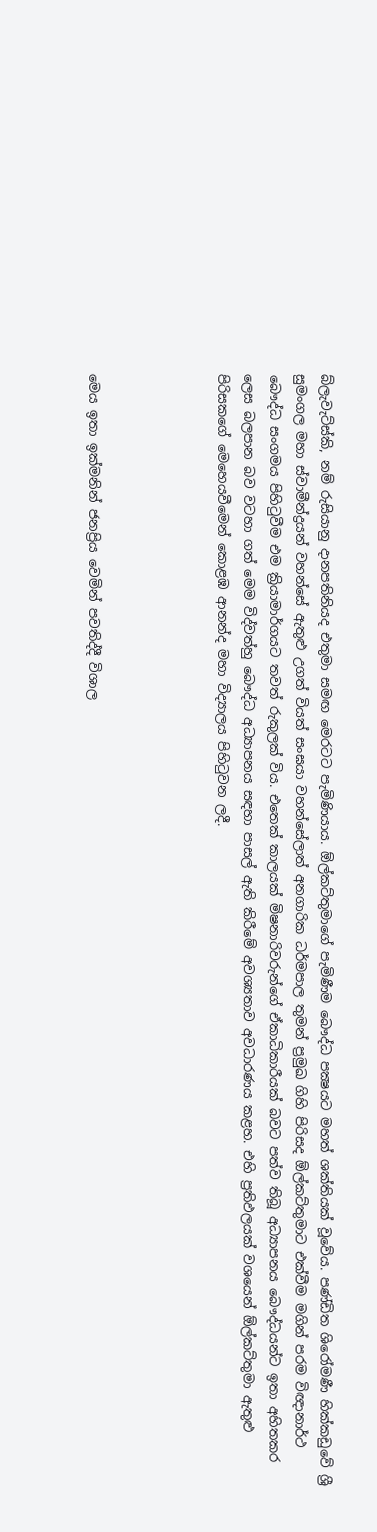බ්ලැවැට්ස්කි, නම් රුසියානු දානපතිනියද එතුමා සමඟ මෙරටට පැමිණියාය. ඕල්කට්තුමාගේ පැමිණීම බෞද්ධ පක්‍ෂයට මහත් ශක්තියක් වූවේය. පණ්ඩිත ශිරෝමණී හික්කඩුවේ ශ්‍රී සුමංගල මහා ස්වාමීන්ද්‍රයන් වහන්සේ ඇතුළු උගත් වියත් සංඝයා වහන්සේලාත් අනගාරික ධර්මපාල තුමන් ප්‍රමුඛ ගිහි පිරිසද ඕල්කට්තුමාට එක්වීම මගින් පරම විඥානාර්ථ බෞද්ධ සංගමය පිහිටුවීම එම ක්‍රියාමාර්ගයට තවත් රුකුලක් විය. එතෙක් කාලයක් මිෂනාරිවරුන්ගේ ඒකාධිකාරීයක් බවට පත්ව තිබූ අධ්‍යාපනය බෞද්ධයන්ට ඉතා අහිතකර ලෙස බලපාන බව වටහා ගත් මෙම විද්වත්හු බෞද්ධ අධ්‍යාපනය සඳහා පාසල් ඇති කිරීමේ අවශ්‍යතාව අවධාරණය කළහ. එහි ප්‍රතිඵලයක් වශයෙන් ඕල්කට්තුමා ඇතුළු පිරිසකගේ මෙහෙයවීමෙන් කොළඹ ආනන්ද මහා විද්‍යාලය පිහිටුවන ලදී.




මෙය ඉතා ඉක්මනින් ජනප්‍රිය වෙමින් පවතිද්දී විශාල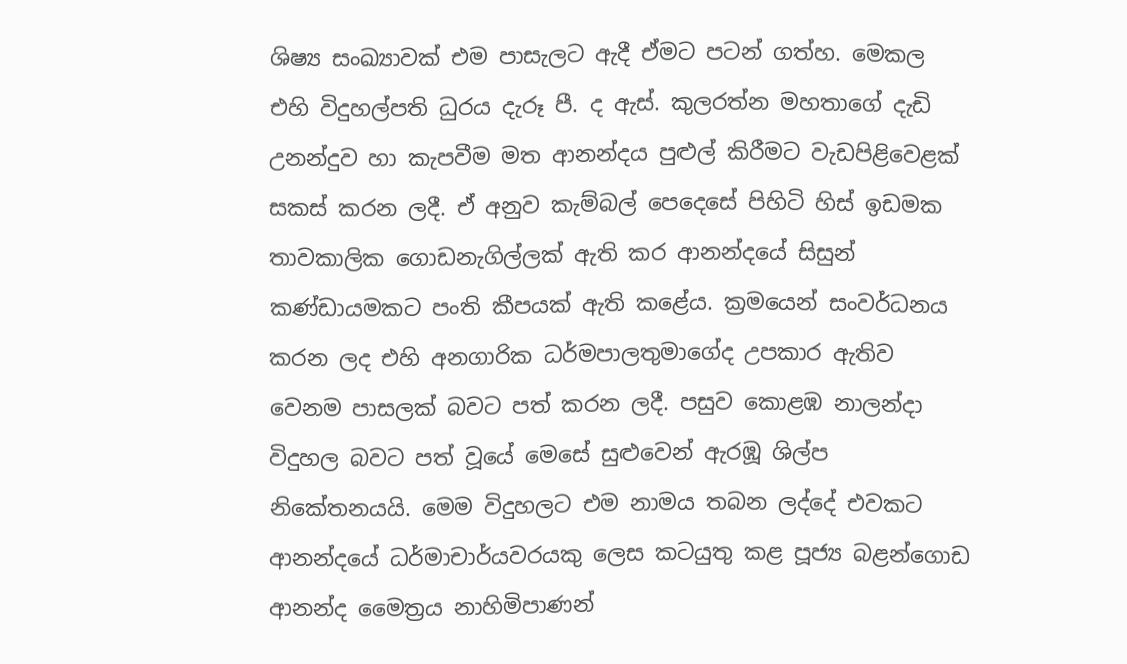ශිෂ්‍ය සංඛ්‍යාවක් එම පාසැලට ඇදී ඒමට පටන් ගත්හ. මෙකල එහි විදුහල්පති ධුරය දැරූ පී. ද ඇස්. කුලරත්න මහතාගේ දැඩි උනන්දුව හා කැපවීම මත ආනන්දය පුළුල් කිරීමට වැඩපිළිවෙළක් සකස් කරන ලදී. ඒ අනුව කැම්බල් පෙදෙසේ පිහිටි හිස් ඉඩමක තාවකාලික ගොඩනැගිල්ලක් ඇති කර ආනන්දයේ සිසුන් කණ්ඩායමකට පංති කීපයක් ඇති කළේය. ක්‍රමයෙන් සංවර්ධනය කරන ලද එහි අනගාරික ධර්මපාලතුමාගේද උපකාර ඇතිව වෙනම පාසලක් බවට පත් කරන ලදී. පසුව කොළඹ නාලන්දා විදුහල බවට පත් වූයේ මෙසේ සුළුවෙන් ඇරඹූ ශිල්ප නිකේතනයයි. මෙම විදුහලට එම නාමය තබන ලද්දේ එවකට ආනන්දයේ ධර්මාචාර්යවරයකු ලෙස කටයුතු කළ පූජ්‍ය බළන්ගොඩ ආනන්ද මෛත්‍රය නාහිමිපාණන්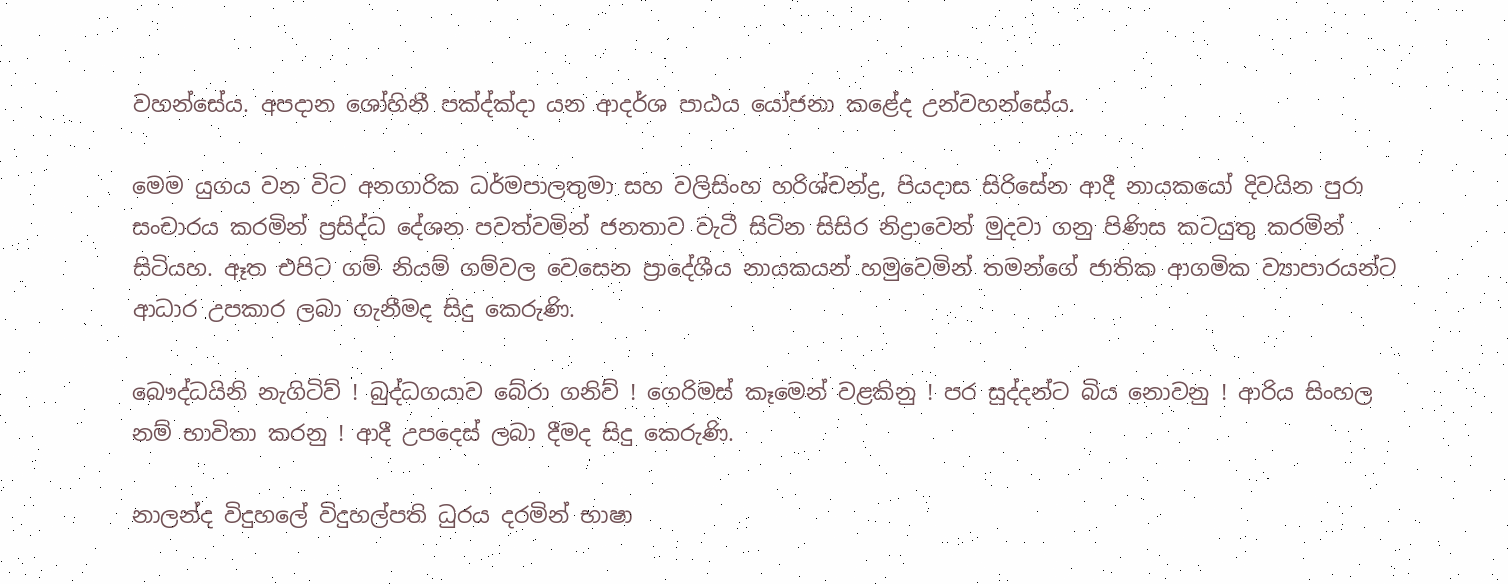වහන්සේය. අපදාන ශෝහිනී පක්‍ද්ක්‍දා යන ආදර්ශ පාඨය යෝජනා කළේද උන්වහන්සේය.

මෙම යුගය වන විට අනගාරික ධර්මපාලතුමා සහ වලිසිංහ හරිශ්චන්ද්‍ර, පියදාස සිරිසේන ආදී නායකයෝ දිවයින පුරා සංචාරය කරමින් ප්‍රසිද්ධ දේශන පවත්වමින් ජනතාව වැටී සිටින සිසිර නිද්‍රාවෙන් මුදවා ගනු පිණිස කටයුතු කරමින් සිටියහ. ඈත එපිට ගම් නියම් ගම්වල වෙසෙන ප්‍රාදේශීය නායකයන් හමුවෙමින් තමන්ගේ ජාතික ආගමික ව්‍යාපාරයන්ට ආධාර උපකාර ලබා ගැනීමද සිදු කෙරුණි.

බෞද්ධයිනි නැගිටිව් ! බුද්ධගයාව බේරා ගනිව් ! ගෙරිමස් කෑමෙන් වළකිනු ! පර සුද්දන්ට බිය නොවනු ! ආරිය සිංහල නම් භාවිතා කරනු ! ආදී උපදෙස් ලබා දීමද සිදු කෙරුණි.

නාලන්ද විදුහලේ විදුහල්පති ධුරය දරමින් භාෂා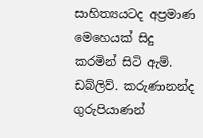සාහිත්‍යයටද අප්‍රමාණ මෙහෙයක් සිදු කරමින් සිටි ඇම්. ඩබ්ලිව්. කරුණානන්ද ගුරුපියාණන්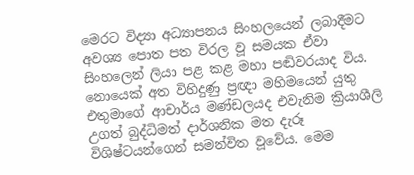මෙරට විද්‍යා අධ්‍යාපනය සිංහලයෙන් ලබාදීමට අවශ්‍ය පොත පත විරල වූ සමයක ඒවා සිංහලෙන් ලියා පළ කළ මහා පඬිවරයාද විය. නොයෙක් අත විහිදුණු ප්‍රඥා මහිමයෙන් යුතු එතුමාගේ ආචාර්ය මණ්ඩලයද එවැනිම ක්‍රියාශීලි උගත් බුද්ධිමත් දාර්ශනික මත දැරූ විශිෂ්ටයන්ගෙන් සමන්විත වූවේය. මෙම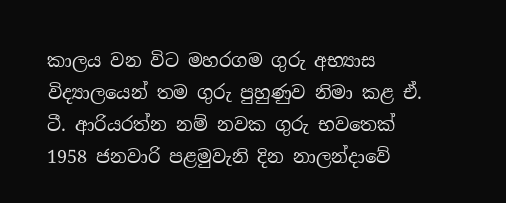කාලය වන විට මහරගම ගුරු අභ්‍යාස විද්‍යාලයෙන් තම ගුරු පුහුණුව නිමා කළ ඒ. ටී. ආරියරත්න නම් නවක ගුරු භවතෙක් 1958 ජනවාරි පළමුවැනි දින නාලන්දාවේ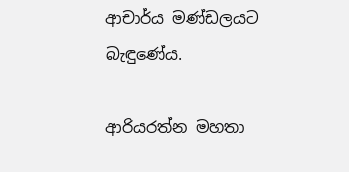ආචාර්ය මණ්ඩලයට බැඳුණේය.

ආරියරත්න මහතා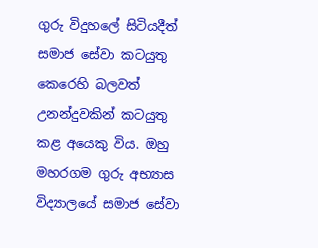ගුරු විදුහලේ සිටියදීත් සමාජ සේවා කටයුතු කෙරෙහි බලවත් උනන්දුවකින් කටයුතු කළ අයෙකු විය. ඔහු මහරගම ගුරු අභ්‍යාස විද්‍යාලයේ සමාජ සේවා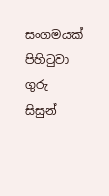සංගමයක් පිහිටුවා ගුරු සිසුන්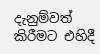දැනුම්වත් කිරීමට එහිදී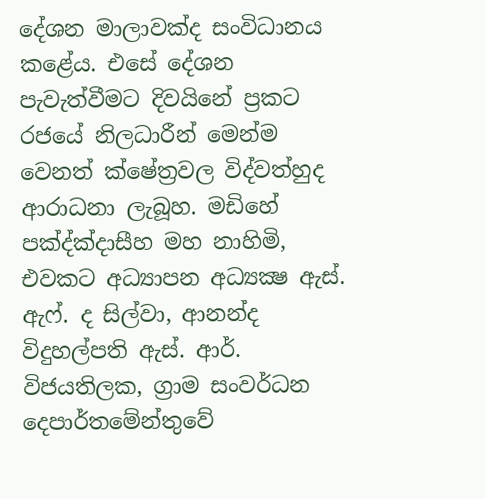දේශන මාලාවක්ද සංවිධානය කළේය. එසේ දේශන පැවැත්වීමට දිවයිනේ ප්‍රකට රජයේ නිලධාරීන් මෙන්ම වෙනත් ක්ෂේත්‍රවල විද්වත්හුද ආරාධනා ලැබූහ. මඩිහේ පක්‍ද්ක්‍දාසීහ මහ නාහිමි, එවකට අධ්‍යාපන අධ්‍යක්‍ෂ ඇස්. ඇෆ්. ද සිල්වා, ආනන්ද විදුහල්පති ඇස්. ආර්. විජයතිලක, ග්‍රාම සංවර්ධන දෙපාර්තමේන්තුවේ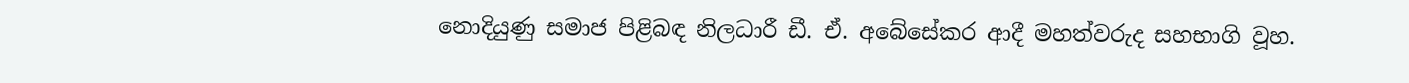නොදියුණු සමාජ පිළිබඳ නිලධාරී ඩී. ඒ. අබේසේකර ආදී මහත්වරුද සහභාගි වූහ.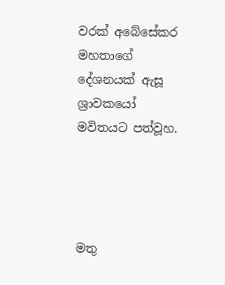වරක් අබේසේකර මහතාගේ දේශනයක් ඇසූ ශ්‍රාවකයෝ මවිතයට පත්වූහ.




මතු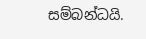සම්බන්ධයි.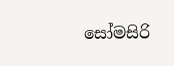සෝමසිරි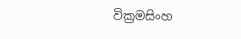වික්‍රමසිංහ